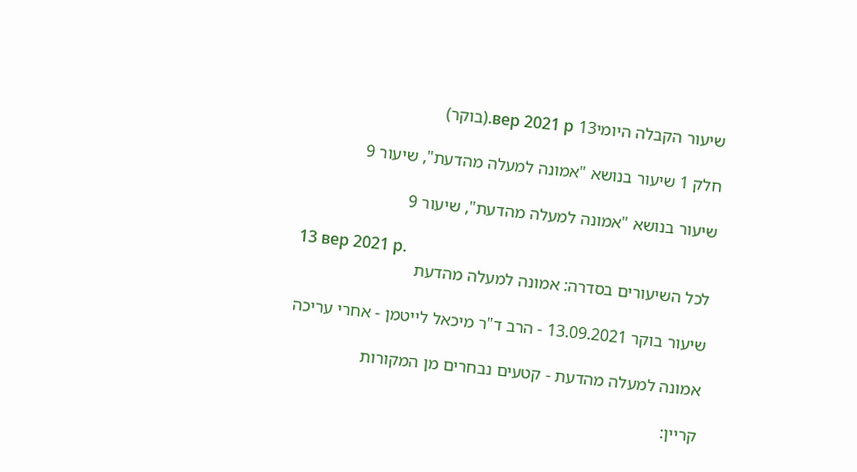שיעור הקבלה היומי13 вер 2021 р.(בוקר)

חלק 1 שיעור בנושא "אמונה למעלה מהדעת", שיעור 9

שיעור בנושא "אמונה למעלה מהדעת", שיעור 9

13 вер 2021 р.
לכל השיעורים בסדרה: אמונה למעלה מהדעת

שיעור בוקר 13.09.2021 - הרב ד"ר מיכאל לייטמן - אחרי עריכה

אמונה למעלה מהדעת - קטעים נבחרים מן המקורות

קריין: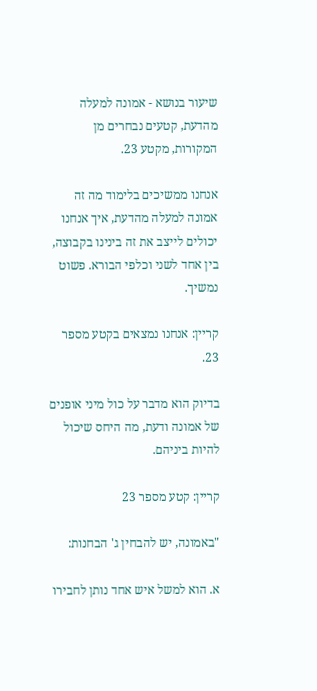שיעור בנושא - אמונה למעלה מהדעת, קטעים נבחרים מן המקורות, מקטע 23.

אנחנו ממשיכים בלימוד מה זה אמונה למעלה מהדעת, איך אנחנו יכולים לייצב את זה בינינו בקבוצה, בין אחד לשני וכלפי הבורא. פשוט נמשיך.

קריין: אנחנו נמצאים בקטע מספר 23.

בדיוק הוא מדבר על כול מיני אופנים של אמונה ודעת, מה היחס שיכול להיות ביניהם.

קריין: קטע מספר 23

"באמונה, יש להבחין ג' הבחנות:

א. הוא למשל איש אחד נותן לחבירו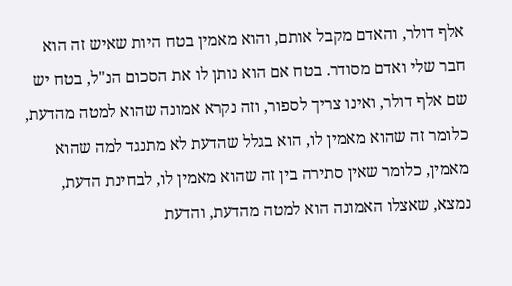אלף דולר, והאדם מקבל אותם, והוא מאמין בטח היות שאיש זה הוא חבר שלי ואדם מסודר. בטח אם הוא נותן לו את הסכום הנ"ל, בטח יש שם אלף דולר, ואינו צריך לספור, וזה נקרא אמונה שהוא למטה מהדעת, כלומר זה שהוא מאמין לו, הוא בגלל שהדעת לא מתנגד למה שהוא מאמין, כלומר שאין סתירה בין זה שהוא מאמין לו, לבחינת הדעת, נמצא, שאצלו האמונה הוא למטה מהדעת, והדעת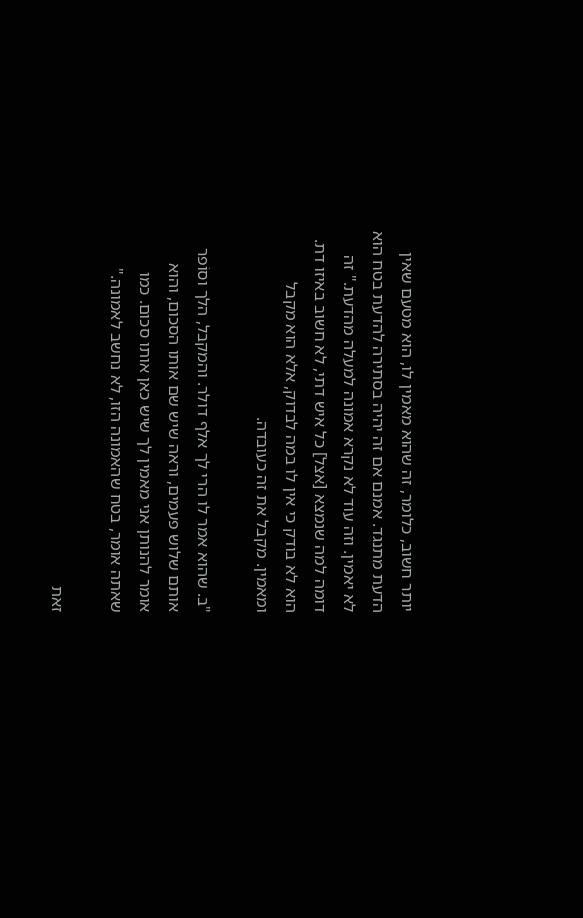יותר חשוב, כלומר, זה שהוא מאמין לו, הוא מטעם שאין הדעת מתנגד. אמנם אם זה יהיה בסתירה להדעת בטח הוא לא יאמין. וזה עוד לא נקרא אמונה למעלה מהדעת." זה דומה למה שנמצא [אצל] כל איש דתי, לא חשוב באיזו דת. הוא לא בודק כי אין לו במה לבדוק, אלא הוא מקבל ומאמין. מקבל את זה כעובדה.

"ב. שהוא אמר לו הרי לך אלף דולר. והמקבל, הלך וסוֹפר אותם שלוש פעמים, וראה שיש שם אותו הסכום, והוא אומר להנותן אני מאמין לך שיש כאן אותו סכום. כמו שאתה אומר, בטח שהאמונה הזו, לא נחשב לאמונה."

זאת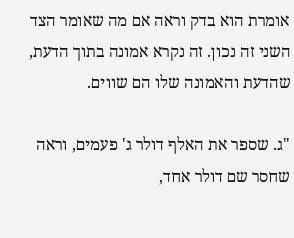אומרת הוא בדק וראה אם מה שאומר הצד השני זה נכון. זה נקרא אמונה בתוך הדעת, שהדעת והאמונה שלו הם שווים.

"ג. שספר את האלף דולר ג' פעמים, וראה שחסר שם דולר אחד,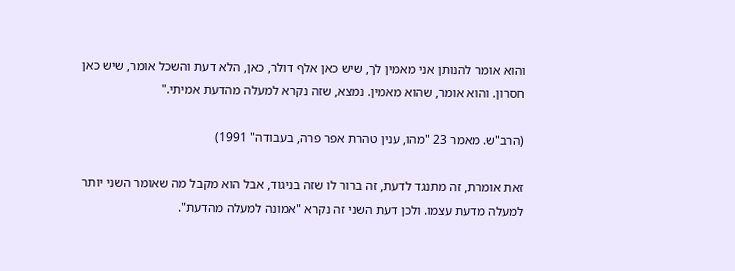והוא אומר להנותן אני מאמין לך, שיש כאן אלף דולר, כאן, הלא דעת והשכל אומר, שיש כאן חסרון. והוא אומר, שהוא מאמין. נמצא, שזה נקרא למעלה מהדעת אמיתי."

(הרב"ש. מאמר 23 "מהו, ענין טהרת אפר פרה, בעבודה" 1991)

זאת אומרת, זה מתנגד לדעת, זה ברור לו שזה בניגוד, אבל הוא מקבל מה שאומר השני יותר למעלה מדעת עצמו. ולכן דעת השני זה נקרא "אמונה למעלה מהדעת".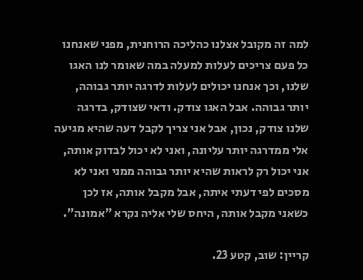למה זה מקובל אצלנו כהליכה הרוחנית, מפני שאנחנו כל פעם צריכים לעלות למעלה במה שאומר לנו האגו שלנו, וכך אנחנו יכולים לעלות לדרגה יותר גבוהה, יותר גבוהה. אבל האגו צודק. ודאי שצודק, בדרגה שלנו צודק, נכון, אבל אני צריך לקבל דעה שהיא מגיעה אלי ממדרגה יותר עליונה, ואני לא יכול לבדוק אותה, אני יכול רק לראות שהיא יותר גבוהה ממני ואני לא מסכים לפי דעתי איתה, אבל מקבל אותה, אז לכן כשאני מקבל אותה, היחס שלי אליה נקרא "אמונה".

קריין: שוב, קטע 23.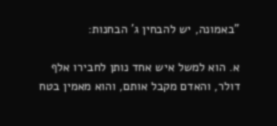"באמונה, יש להבחין ג' הבחנות:

א. הוא למשל איש אחד נותן לחבירו אלף דולר, והאדם מקבל אותם, והוא מאמין בטח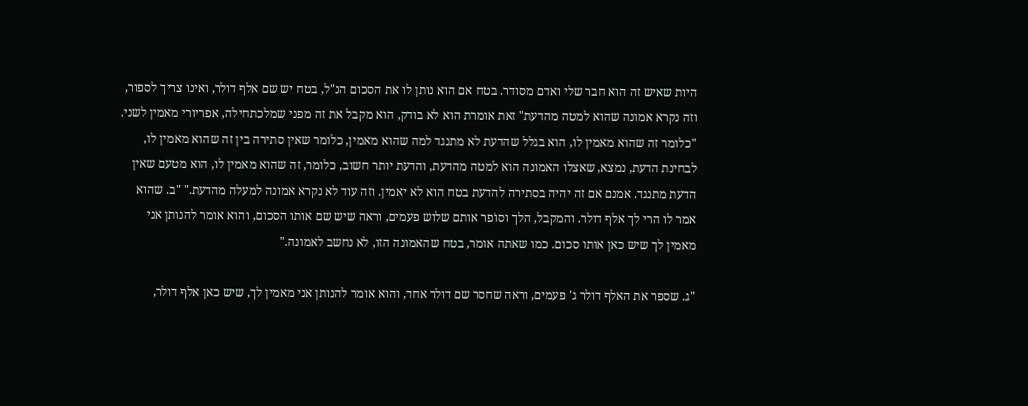היות שאיש זה הוא חבר שלי ואדם מסודר. בטח אם הוא נותן לו את הסכום הנ"ל, בטח יש שם אלף דולר, ואינו צריך לספור, וזה נקרא אמונה שהוא למטה מהדעת" זאת אומרת הוא לא בודק, הוא מקבל את זה מפני שמלכתחילה, אפריורי מאמין לשני. "כלומר זה שהוא מאמין לו, הוא בגלל שהדעת לא מתנגד למה שהוא מאמין, כלומר שאין סתירה בין זה שהוא מאמין לו, לבחינת הדעת, נמצא, שאצלו האמונה הוא למטה מהדעת, והדעת יותר חשוב, כלומר, זה שהוא מאמין לו, הוא מטעם שאין הדעת מתנגד. אמנם אם זה יהיה בסתירה להדעת בטח הוא לא יאמין. וזה עוד לא נקרא אמונה למעלה מהדעת." "ב. שהוא אמר לו הרי לך אלף דולר. והמקבל, הלך וסוֹפר אותם שלוש פעמים, וראה שיש שם אותו הסכום, והוא אומר להנותן אני מאמין לך שיש כאן אותו סכום. כמו שאתה אומר, בטח שהאמונה הזו, לא נחשב לאמונה."

"ג. שספר את האלף דולר ג' פעמים, וראה שחסר שם דולר אחד, והוא אומר להנותן אני מאמין לך, שיש כאן אלף דולר,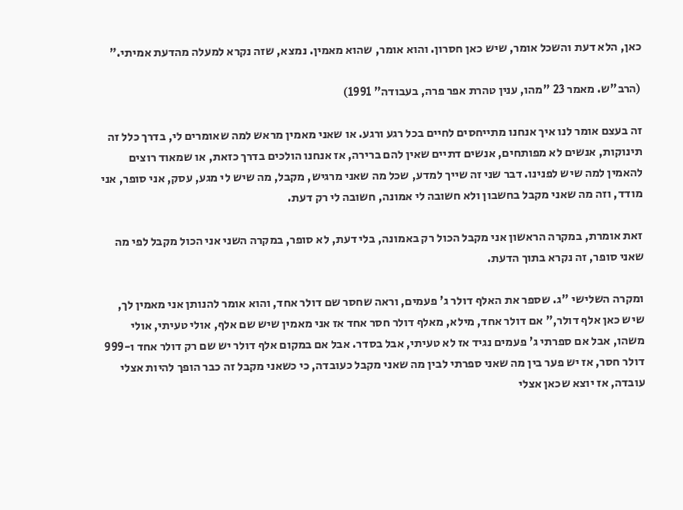כאן, הלא דעת והשכל אומר, שיש כאן חסרון. והוא אומר, שהוא מאמין. נמצא, שזה נקרא למעלה מהדעת אמיתי."

(הרב"ש. מאמר 23 "מהו, ענין טהרת אפר פרה, בעבודה" 1991)

זה בעצם אומר לנו איך אנחנו מתייחסים לחיים בכל רגע ורגע. או שאני מאמין מראש למה שאומרים לי, בדרך כלל זה תינוקות, אנשים לא מפותחים, אנשים דתיים שאין להם ברירה, אז אנחנו הולכים בדרך כזאת, או שמאוד רוצים להאמין למה שיש לפנינו. דבר שני זה שייך למדע, שכל מה שאני מרגיש, מקבל, מה שיש לי מגע, עסק, אני סופר, אני מודד, וזה מה שאני מקבל בחשבון ולא חשובה לי אמונה, חשובה לי רק דעת.

זאת אומרת, במקרה הראשון אני מקבל הכול רק באמונה, בלי דעת, לא סופר, במקרה השני אני הכול מקבל לפי מה שאני סופר, זה נקרא בתוך הדעת.

ומקרה השלישי "ג. שספר את האלף דולר ג' פעמים, וראה שחסר שם דולר אחד, והוא אומר להנותן אני מאמין לך, שיש כאן אלף דולר," אם דולר אחד, מילא, מאלף דולר חסר אחד אז אני מאמין שיש שם אלף, אולי טעיתי, אולי משהו, אבל אם ספרתי ג' פעמים נגיד אז לא טעיתי, אבל בסדר. אבל אם במקום אלף דולר יש שם רק דולר אחד ו-999 דולר חסר, אז יש פער בין מה שאני ספרתי לבין מה שאני מקבל כעובדה, כי כשאני מקבל זה כבר הופך להיות אצלי עובדה, אז יוצא שכאן אצלי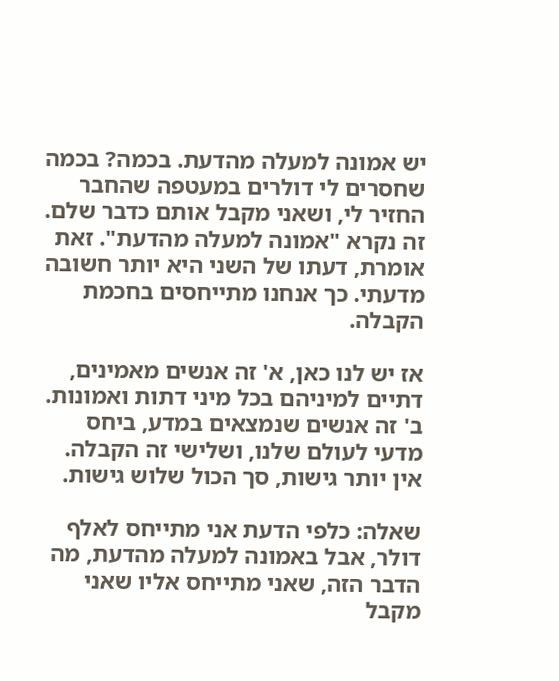יש אמונה למעלה מהדעת. בכמה? בכמה שחסרים לי דולרים במעטפה שהחבר החזיר לי, ושאני מקבל אותם כדבר שלם. זה נקרא "אמונה למעלה מהדעת". זאת אומרת, דעתו של השני היא יותר חשובה מדעתי. כך אנחנו מתייחסים בחכמת הקבלה.

אז יש לנו כאן, א' זה אנשים מאמינים, דתיים למיניהם בכל מיני דתות ואמונות. ב' זה אנשים שנמצאים במדע, ביחס מדעי לעולם שלנו, ושלישי זה הקבלה. אין יותר גישות, סך הכול שלוש גישות.

שאלה: כלפי הדעת אני מתייחס לאלף דולר, אבל באמונה למעלה מהדעת, מה הדבר הזה, שאני מתייחס אליו שאני מקבל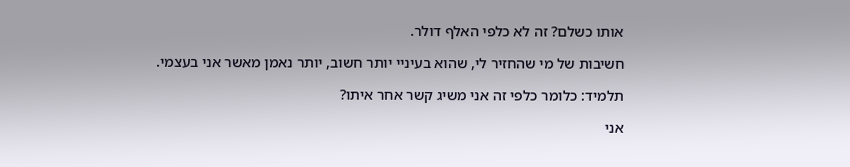אותו כשלם? זה לא כלפי האלף דולר.

חשיבות של מי שהחזיר לי, שהוא בעיניי יותר חשוב, יותר נאמן מאשר אני בעצמי.

תלמיד: כלומר כלפי זה אני משיג קשר אחר איתו?

אני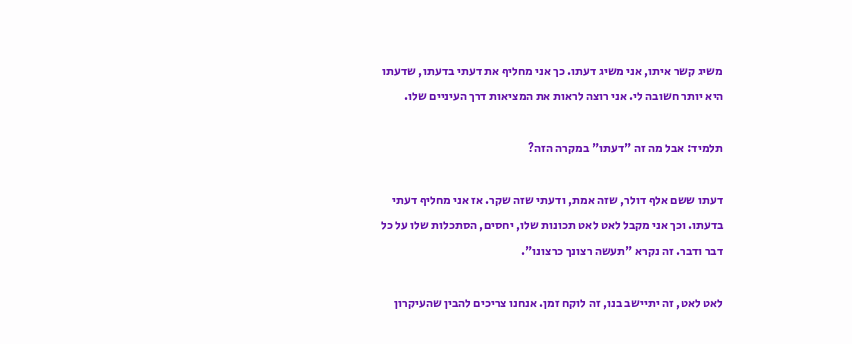משיג קשר איתו, אני משיג דעתו. כך אני מחליף את דעתי בדעתו, שדעתו היא יותר חשובה לי. אני רוצה לראות את המציאות דרך העיניים שלו.

תלמיד: אבל מה זה "דעתו" במקרה הזה?

דעתו ששם אלף דולר, שזה אמת, ודעתי שזה שקר. אז אני מחליף דעתי בדעתו. וכך אני מקבל לאט לאט תכונות שלו, יחסים, הסתכלות שלו על כל דבר ודבר. זה נקרא "תעשה רצונך כרצונו".

לאט לאט, זה יתיישב בנו, זה לוקח זמן. אנחנו צריכים להבין שהעיקרון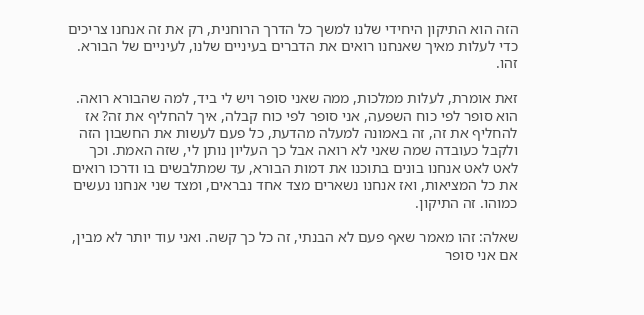הזה הוא התיקון היחידי שלנו למשך כל הדרך הרוחנית, רק את זה אנחנו צריכים כדי לעלות מאיך שאנחנו רואים את הדברים בעיניים שלנו, לעיניים של הבורא. זהו.

זאת אומרת, לעלות ממלכות, ממה שאני סופר ויש לי ביד, למה שהבורא רואה. הוא סופר לפי כוח השפעה, אני סופר לפי כוח קבלה, איך להחליף את זה? אז להחליף את זה, זה באמונה למעלה מהדעת, כל פעם לעשות את החשבון הזה ולקבל כעובדה שמה שאני לא רואה אבל כך העליון נותן לי, שזה האמת. וכך לאט לאט אנחנו בונים בתוכנו את דמות הבורא, עד שמתלבשים בו ודרכו רואים את כל המציאות, ואז אנחנו נשארים מצד אחד נבראים, ומצד שני אנחנו נעשים כמוהו. זה התיקון.

שאלה: זהו מאמר שאף פעם לא הבנתי, זה כל כך קשה. ואני עוד יותר לא מבין, אם אני סופר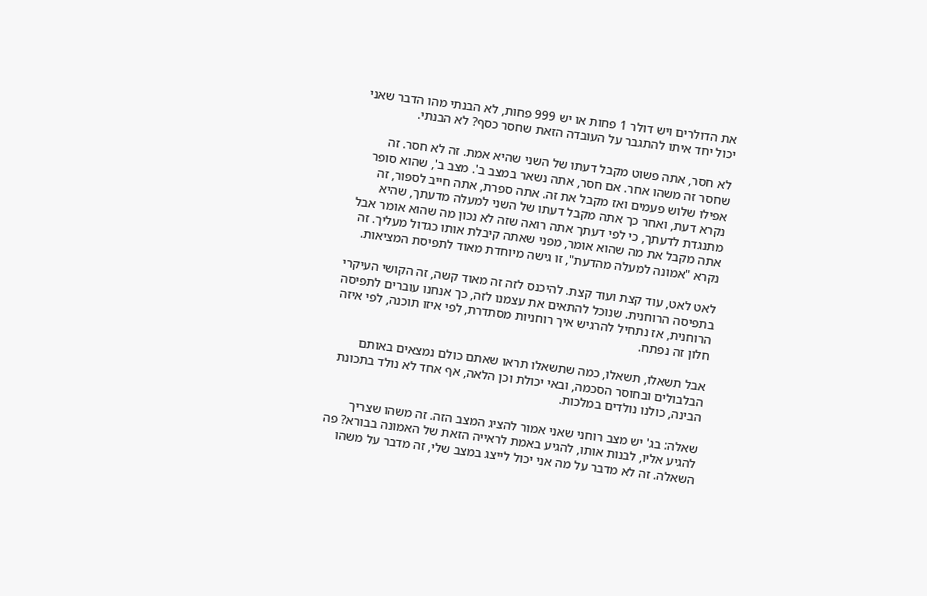את הדולרים ויש דולר 1 פחות או יש 999 פחות, לא הבנתי מהו הדבר שאני יכול יחד איתו להתגבר על העובדה הזאת שחסר כסף? לא הבנתי.

לא חסר, אתה פשוט מקבל דעתו של השני שהיא אמת. זה לא חסר. זה שחסר זה משהו אחר. אם חסר, אתה נשאר במצב ב'. מצב ב', שהוא סופר אפילו שלוש פעמים ואז מקבל את זה. אתה ספרת, אתה חייב לספור, זה נקרא דעת, ואחר כך אתה מקבל דעתו של השני למעלה מדעתך, שהיא מתנגדת לדעתך, כי לפי דעתך אתה רואה שזה לא נכון מה שהוא אומר אבל אתה מקבל את מה שהוא אומר, מפני שאתה קיבלת אותו כגדול מעליך. זה נקרא "אמונה למעלה מהדעת", זו גישה מיוחדת מאוד לתפיסת המציאות.

לאט לאט, עוד קצת ועוד קצת. להיכנס לזה זה מאוד קשה, זה הקושי העיקרי בתפיסה הרוחנית. שנוכל להתאים את עצמנו לזה, כך אנחנו עוברים לתפיסה הרוחנית, אז נתחיל להרגיש איך רוחניות מסתדרת, לפי איזו תוכנה, לפי איזה חלון זה נפתח.

אבל תשאלו, תשאלו, כמה שתשאלו תראו שאתם כולם נמצאים באותם הבלבולים ובחוסר הסכמה, ובאי יכולת וכן הלאה, אף אחד לא נולד בתכונת הבינה, כולנו נולדים במלכות.

שאלה: בג' יש מצב רוחני שאני אמור להציג המצב הזה. זה משהו שצריך להגיע אליו, לבנות אותו, להגיע באמת לראייה הזאת של האמונה בבורא? פה השאלה. זה לא מדבר על מה אני יכול לייצג במצב שלי, זה מדבר על משהו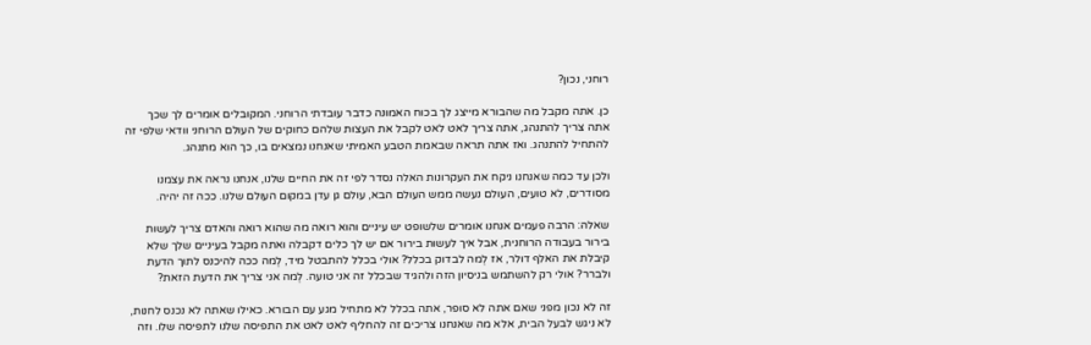רוחני, נכון?

כן. אתה מקבל מה שהבורא מייצג לך בכוח האמונה כדבר עובדתי הרוחני. המקובלים אומרים לך שכך אתה צריך להתנהג, אתה צריך לאט לאט לקבל את העצות שלהם כחוקים של העולם הרוחני וודאי שלפי זה להתחיל להתנהג. ואז אתה תראה שבאמת הטבע האמיתי שאנחנו נמצאים בו, כך הוא מתנהג.

ולכן עד כמה שאנחנו ניקח את העקרונות האלה נסדר לפי זה את החיים שלנו, אנחנו נראה את עצמנו מסודרים, לא טועים, העולם נעשה ממש העולם הבא, עולם גן עדן במקום העולם שלנו. ככה זה יהיה.

שאלה: הרבה פעמים אנחנו אומרים שלשופט יש עיניים והוא רואה מה שהוא רואה והאדם צריך לעשות בירור בעבודה הרוחנית, אבל איך לעשות בירור אם יש לך כלים דקבלה ואתה מקבל בעיניים שלך שלא קיבלת את האלף דולר, אז לְמה לבדוק בכלל? אולי בכלל להתבטל מיד, לְמה ככה להיכנס לתוך הדעת ולברר? אולי רק להשתמש בניסיון הזה ולהגיד שבכלל זה אני טועה. לְמה אני צריך את הדעת הזאת?

זה לא נכון מפני שאם אתה לא סופר, אתה בכלל לא מתחיל מגע עם הבורא. כאילו שאתה לא נכנס לחנות, לא ניגש לבעל הבית, אלא מה שאנחנו צריכים זה להחליף לאט לאט את התפיסה שלנו לתפיסה שלו. וזה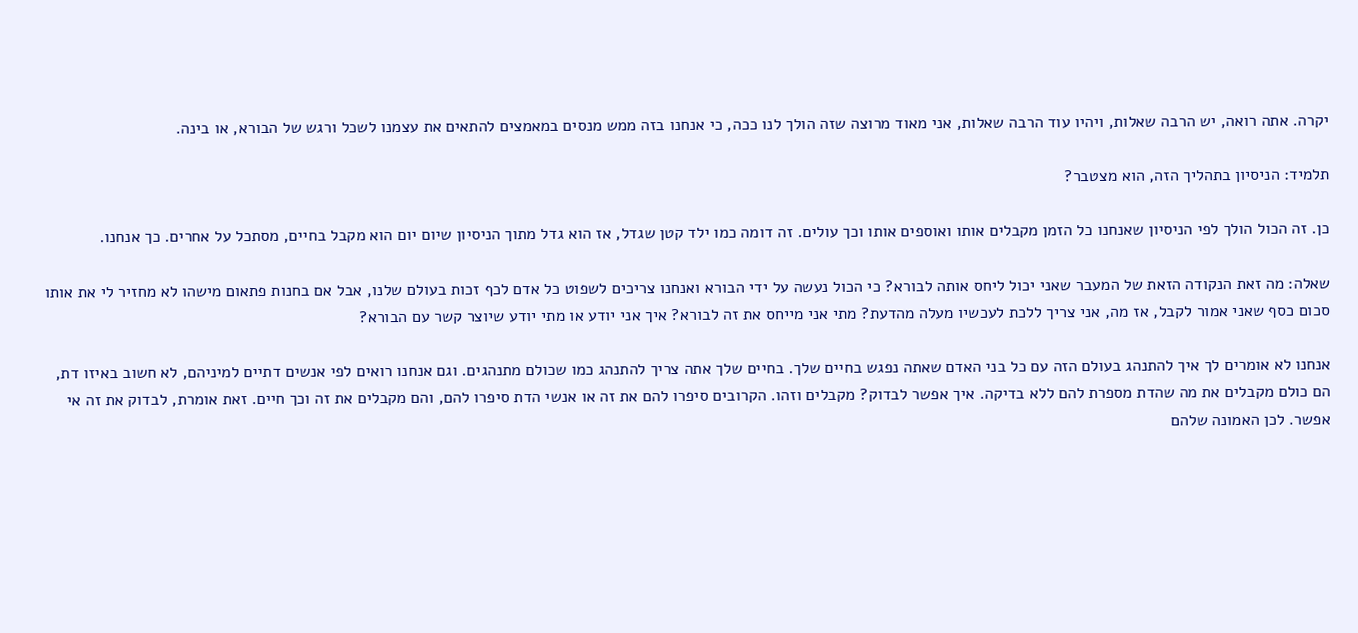יקרה. אתה רואה, יש הרבה שאלות, ויהיו עוד הרבה שאלות, אני מאוד מרוצה שזה הולך לנו ככה, כי אנחנו בזה ממש מנסים במאמצים להתאים את עצמנו לשכל ורגש של הבורא, או בינה.

תלמיד: הניסיון בתהליך הזה, הוא מצטבר?

כן. זה הכול הולך לפי הניסיון שאנחנו כל הזמן מקבלים אותו ואוספים אותו וכך עולים. זה דומה כמו ילד קטן שגדל, אז הוא גדל מתוך הניסיון שיום יום הוא מקבל בחיים, מסתכל על אחרים. כך אנחנו.

שאלה: מה זאת הנקודה הזאת של המעבר שאני יכול ליחס אותה לבורא? כי הכול נעשה על ידי הבורא ואנחנו צריכים לשפוט כל אדם לכף זכות בעולם שלנו, אבל אם בחנות פתאום מישהו לא מחזיר לי את אותו סכום כסף שאני אמור לקבל, אז מה, אני צריך ללכת לעכשיו מעלה מהדעת? מתי אני מייחס את זה לבורא? איך אני יודע או מתי יודע שיוצר קשר עם הבורא?

אנחנו לא אומרים לך איך להתנהג בעולם הזה עם כל בני האדם שאתה נפגש בחיים שלך. בחיים שלך אתה צריך להתנהג כמו שכולם מתנהגים. וגם אנחנו רואים לפי אנשים דתיים למיניהם, לא חשוב באיזו דת, הם כולם מקבלים את מה שהדת מספרת להם ללא בדיקה. איך אפשר לבדוק? מקבלים וזהו. הקרובים סיפרו להם את זה או אנשי הדת סיפרו להם, והם מקבלים את זה וכך חיים. זאת אומרת, לבדוק את זה אי אפשר. לכן האמונה שלהם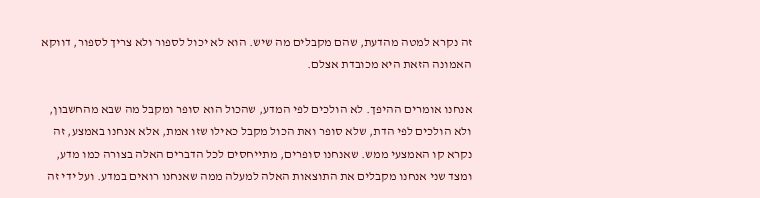זה נקרא למטה מהדעת, שהם מקבלים מה שיש. הוא לא יכול לספור ולא צריך לספור, דווקא האמונה הזאת היא מכובדת אצלם.

אנחנו אומרים ההיפך. לא הולכים לפי המדע, שהכול הוא סופר ומקבל מה שבא מהחשבון, ולא הולכים לפי הדת, שלא סופר ואת הכול מקבל כאילו שזו אמת, אלא אנחנו באמצע, זה נקרא קו האמצעי ממש. שאנחנו סופרים, מתייחסים לכל הדברים האלה בצורה כמו מדע, ומצד שני אנחנו מקבלים את התוצאות האלה למעלה ממה שאנחנו רואים במדע. ועל ידי זה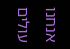אנחנו עולים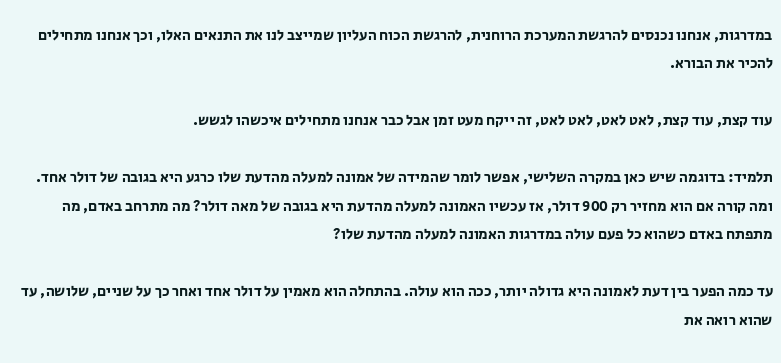במדרגות, אנחנו נכנסים להרגשת המערכת הרוחנית, להרגשת הכוח העליון שמייצב לנו את התנאים האלו, וכך אנחנו מתחילים להכיר את הבורא.

עוד קצת, עוד קצת, לאט לאט, לאט לאט, זה ייקח מעט זמן אבל כבר אנחנו מתחילים איכשהו לגשש.

תלמיד: בדוגמה שיש כאן במקרה השלישי, אפשר לומר שהמידה של אמונה למעלה מהדעת שלו כרגע היא בגובה של דולר אחד. ומה קורה אם הוא מחזיר רק 900 דולר, אז עכשיו האמונה למעלה מהדעת היא בגובה של מאה דולר? מה מתרחב באדם, מה מתפתח באדם כשהוא כל פעם עולה במדרגות האמונה למעלה מהדעת שלו?

עד כמה הפער בין דעת לאמונה היא גדולה יותר, ככה הוא עולה. בהתחלה הוא מאמין על דולר אחד ואחר כך על שניים, שלושה, עד שהוא רואה את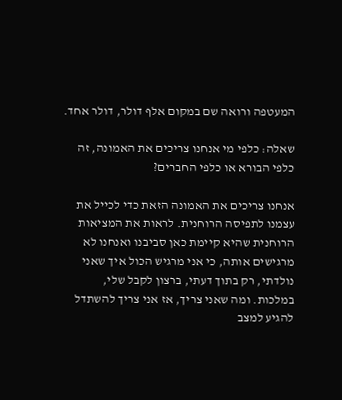המעטפה ורואה שם במקום אלף דולר, דולר אחד.

שאלה: כלפי מי אנחנו צריכים את האמונה, זה כלפי הבורא או כלפי החברים?

אנחנו צריכים את האמונה הזאת כדי לכייל את עצמנו לתפיסה הרוחנית. לראות את המציאות הרוחנית שהיא קיימת כאן סביבנו ואנחנו לא מרגישים אותה, כי אני מרגיש הכול איך שאני נולדתי, רק בתוך דעתי, ברצון לקבל שלי, במלכות. ומה שאני צריך, אז אני צריך להשתדל להגיע למצב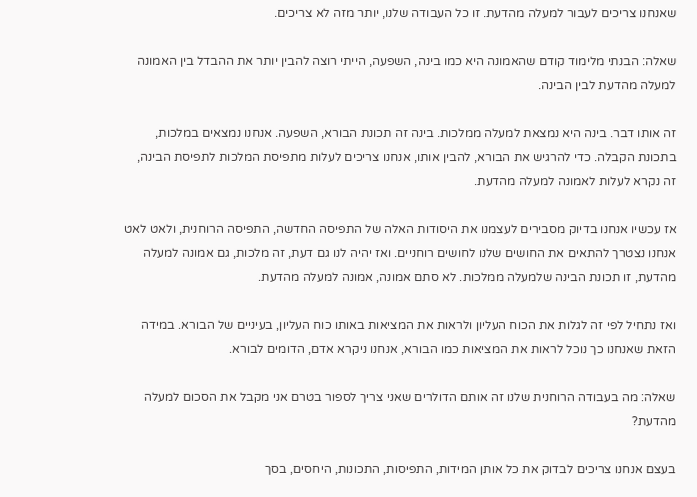שאנחנו צריכים לעבור למעלה מהדעת. זו כל העבודה שלנו, יותר מזה לא צריכים.

שאלה: הבנתי מלימוד קודם שהאמונה היא כמו בינה, השפעה, הייתי רוצה להבין יותר את ההבדל בין האמונה למעלה מהדעת לבין הבינה.

זה אותו דבר. בינה היא נמצאת למעלה ממלכות. בינה זה תכונת הבורא, השפעה. אנחנו נמצאים במלכות, בתכונת הקבלה. כדי להרגיש את הבורא, להבין אותו, אנחנו צריכים לעלות מתפיסת המלכות לתפיסת הבינה, זה נקרא לעלות לאמונה למעלה מהדעת.

אז עכשיו אנחנו בדיוק מסבירים לעצמנו את היסודות האלה של התפיסה החדשה, התפיסה הרוחנית, ולאט לאט אנחנו נצטרך להתאים את החושים שלנו לחושים רוחניים. ואז יהיה לנו גם דעת, זה מלכות, גם אמונה למעלה מהדעת, זו תכונת הבינה שלמעלה ממלכות. לא סתם אמונה, אמונה למעלה מהדעת.

ואז נתחיל לפי זה לגלות את הכוח העליון ולראות את המציאות באותו כוח העליון, בעיניים של הבורא. במידה הזאת שאנחנו כך נוכל לראות את המציאות כמו הבורא, אנחנו ניקרא אדם, הדומים לבורא.

שאלה: מה בעבודה הרוחנית שלנו זה אותם הדולרים שאני צריך לספור בטרם אני מקבל את הסכום למעלה מהדעת?

בעצם אנחנו צריכים לבדוק את כל אותן המידות, התפיסות, התכונות, היחסים, בסך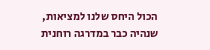הכול היחס שלנו למציאות, שנהיה כבר במדרגה רוחנית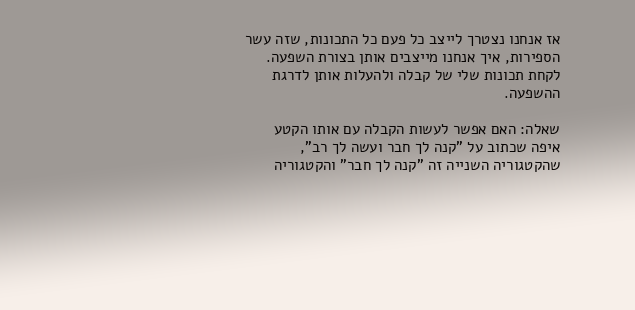אז אנחנו נצטרך לייצב כל פעם כל התכונות, שזה עשר הספירות, איך אנחנו מייצבים אותן בצורת השפעה. לקחת תכונות שלי של קבלה ולהעלות אותן לדרגת ההשפעה.

שאלה: האם אפשר לעשות הקבלה עם אותו הקטע איפה שכתוב על "קנה לך חבר ועשה לך רב", שהקטגוריה השנייה זה "קנה לך חבר" והקטגוריה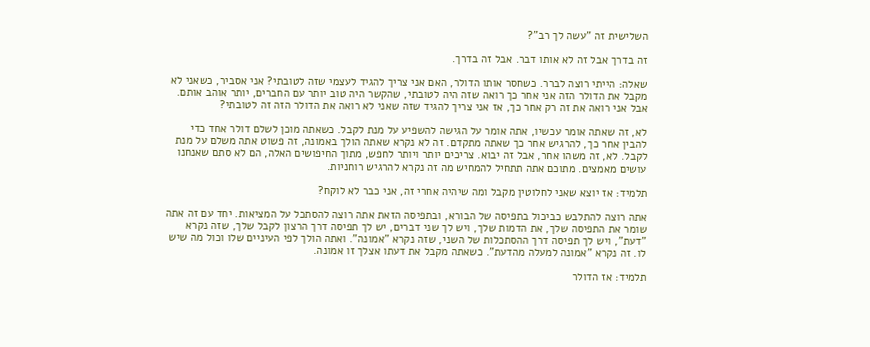השלישית זה "עשה לך רב"?

זה בדרך אבל זה לא אותו דבר. אבל זה בדרך.

שאלה: הייתי רוצה לברר. כשחסר אותו הדולר, האם אני צריך להגיד לעצמי שזה לטובתי? אני אסביר, כשאני לא מקבל את הדולר הזה אני אחר כך רואה שזה היה לטובתי, שהקשר היה טוב יותר עם החברים, יותר אוהב אותם. אבל אני רואה את זה רק אחר כך, אז אני צריך להגיד שזה שאני לא רואה את הדולר הזה זה לטובתי?

לא, זה שאתה אומר עכשיו, אתה אומר על הגישה להשפיע על מנת לקבל. כשאתה מוכן לשלם דולר אחד כדי להבין אחר כך, להרגיש אחר כך שאתה מתקדם. זה לא נקרא שאתה הולך באמונה, זה פשוט אתה משלם על מנת לקבל. לא, זה משהו אחר, אבל זה יבוא. צריכים יותר ויותר לחפש, מתוך החיפושים האלה, הם לא סתם שאנחנו עושים מאמצים. מתוכם אתה תתחיל להמחיש מה זה נקרא להרגיש רוחניות.

תלמיד: אז יוצא שאני לחלוטין מקבל ומה שיהיה אחרי זה, אני כבר לא לוקח?

אתה רוצה להתלבש כביכול בתפיסה של הבורא, ובתפיסה הזאת אתה רוצה להסתכל על המציאות. יחד עם זה אתה שומר את התפיסה שלך, את הדמות שלך, ויש לך שני דברים, יש לך תפיסה דרך הרצון לקבל שלך, שזה נקרא "דעת", ויש לך תפיסה דרך ההסתכלות של השני, שזה נקרא "אמונה". ואתה הולך לפי העיניים שלו וכול מה שיש לו. זה נקרא "אמונה למעלה מהדעת". כשאתה מקבל את דעתו אצלך זו אמונה.

תלמיד: אז הדולר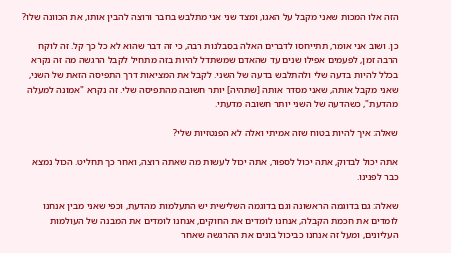הזה אלו המכות שאני מקבל על האגו, ומצד שני אני מתלבש בחבר ורוצה להבין אותו, את הכוונה שלו?

כן. ושוב אני אומר, תתייחסו לדברים האלה בסבלנות רבה, כי זה דבר שהוא לא כל כך קל. זה לוקח הרבה זמן, לפעמים אפילו שנים עד שהאדם שמשתדל להיות בזה מתחיל לקבל הרגשה מה זה נקרא בכלל להיות בדעה שלי ולהתלבש בדעה של השני. לקבל את המציאות דרך התפיסה הזאת של השני, שאני מקבל אותה, שאני מסדר אותה [שתהיה] יותר חשובה מהתפיסה שלי. זה נקרא "אמונה למעלה מהדעת", כשהדעה של השני יותר חשובה מדעתי.

שאלה: איך להיות בטוח שזה אמיתי ואלה לא הפנטזיות שלי?

אתה יכול לבדוק, אתה יכול לספור, אתה יכול לעשות מה שאתה רוצה, ואחר כך תחליט. הכול נמצא כבר לפנינו.

שאלה: גם בדוגמה הראשונה וגם בדוגמה השלישית יש התעלמות מהדעת, וכפי שאני מבין אנחנו לומדים את חכמת הקבלה, אנחנו לומדים את החוקים, אנחנו לומדים את המבנה של העולמות העליונים, ומעל זה אנחנו כביכול בונים את ההרגשה שאחר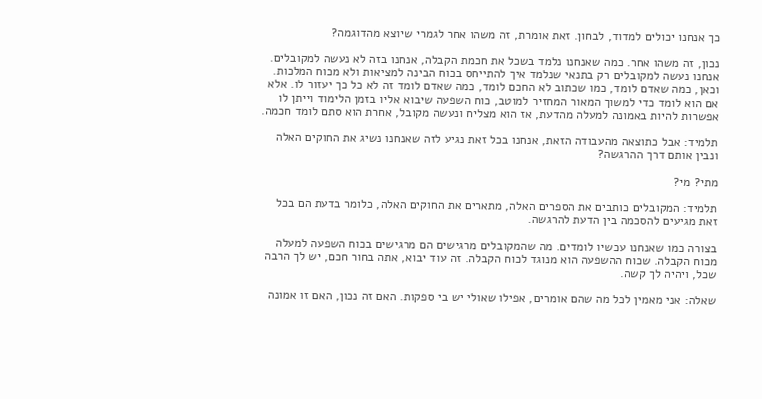כך אנחנו יכולים למדוד, לבחון. זאת אומרת, זה משהו אחר לגמרי שיוצא מהדוגמה?

נכון, זה משהו אחר. כמה שאנחנו נלמד בשכל את חכמת הקבלה, אנחנו בזה לא נעשה למקובלים. אנחנו נעשה למקובלים רק בתנאי שנלמד איך להתייחס בכוח הבינה למציאות ולא מכוח המלכות. וכאן, כמה שאדם לומד, כמו שכתוב לא החכם לומד, כמה שאדם לומד זה לא כל כך יעזור לו. אלא אם הוא לומד כדי למשוך המאור המחזיר למוטב, כוח השפעה שיבוא אליו בזמן הלימוד וייתן לו אפשרות להיות באמונה למעלה מהדעת, אז הוא מצליח ונעשה מקובל, אחרת הוא סתם לומד חכמה.

תלמיד: אבל כתוצאה מהעבודה הזאת, אנחנו בכל זאת נגיע לזה שאנחנו נשיג את החוקים האלה ונבין אותם דרך ההרגשה?

מתי? מי?

תלמיד: המקובלים כותבים את הספרים האלה, מתארים את החוקים האלה, כלומר בדעת הם בכל זאת מגיעים להסכמה בין הדעת להרגשה.

בצורה כמו שאנחנו עכשיו לומדים. מה שהמקובלים מרגישים הם מרגישים בכוח השפעה למעלה מכוח הקבלה. שכוח ההשפעה הוא מנוגד לכוח הקבלה. זה עוד יבוא, אתה בחור חכם, יש לך הרבה שכל, ויהיה לך קשה.

שאלה: אני מאמין לכל מה שהם אומרים, אפילו שאולי יש בי ספקות. האם זה נכון, האם זו אמונה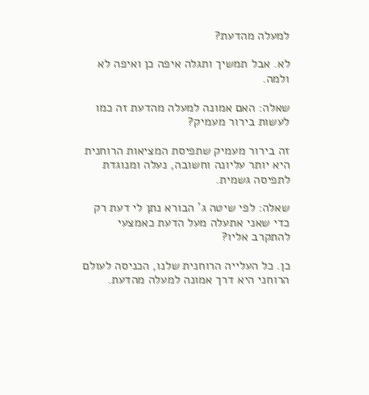למעלה מהדעת?

לא. אבל תמשיך ותגלה איפה כן ואיפה לא ולמה.

שאלה: האם אמונה למעלה מהדעת זה כמו לעשות בירור מעמיק?

זה בירור מעמיק שתפיסת המציאות הרוחנית היא יותר עליונה וחשובה, נעלה ומנוגדת לתפיסה גשמית.

שאלה: לפי שיטה ג' הבורא נתן לי דעת רק כדי שאני אתעלה מעל הדעת כאמצעי להתקרב אליו?

כן. כל העלייה הרוחנית שלנו, הכניסה לעולם הרוחני היא דרך אמונה למעלה מהדעת.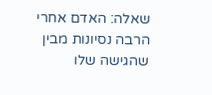שאלה: האדם אחרי הרבה נסיונות מבין שהגישה שלו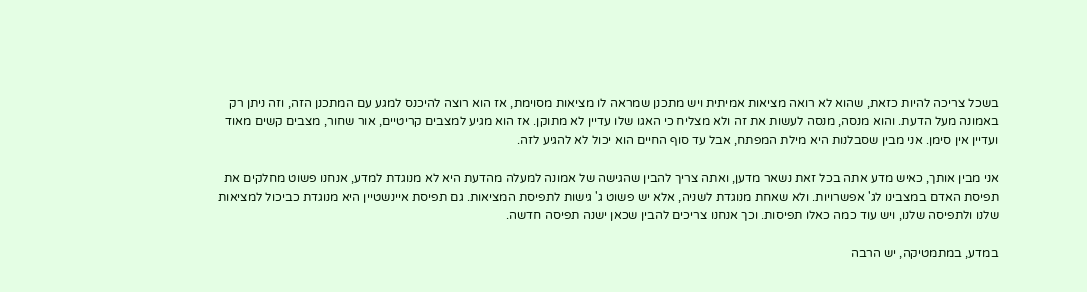בשכל צריכה להיות כזאת, שהוא לא רואה מציאות אמיתית ויש מתכנן שמראה לו מציאות מסוימת, אז הוא רוצה להיכנס למגע עם המתכנן הזה, וזה ניתן רק באמונה מעל הדעת. והוא מנסה, מנסה לעשות את זה ולא מצליח כי האגו שלו עדיין לא מתוקן. אז הוא מגיע למצבים קריטיים, אור שחור, מצבים קשים מאוד ועדיין אין סימן. אני מבין שסבלנות היא מילת המפתח, אבל עד סוף החיים הוא יכול לא להגיע לזה.

אני מבין אותך, כאיש מדע אתה בכל זאת נשאר מדען, ואתה צריך להבין שהגישה של אמונה למעלה מהדעת היא לא מנוגדת למדע, אנחנו פשוט מחלקים את תפיסת האדם במצבינו לג' אפשרויות. ולא שאחת מנוגדת לשניה, אלא יש פשוט ג' גישות לתפיסת המציאות. גם תפיסת איינשטיין היא מנוגדת כביכול למציאות שלנו ולתפיסה שלנו, ויש עוד כמה כאלו תפיסות. וכך אנחנו צריכים להבין שכאן ישנה תפיסה חדשה.

במדע, במתמטיקה, יש הרבה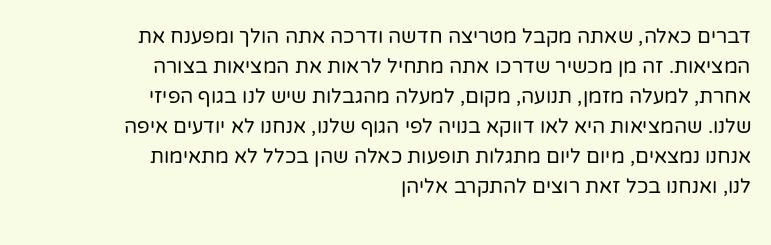דברים כאלה, שאתה מקבל מטריצה חדשה ודרכה אתה הולך ומפענח את המציאות. זה מן מכשיר שדרכו אתה מתחיל לראות את המציאות בצורה אחרת, למעלה מזמן, תנועה, מקום, למעלה מהגבלות שיש לנו בגוף הפיזי שלנו. שהמציאות היא לאו דווקא בנויה לפי הגוף שלנו, אנחנו לא יודעים איפה אנחנו נמצאים, מיום ליום מתגלות תופעות כאלה שהן בכלל לא מתאימות לנו, ואנחנו בכל זאת רוצים להתקרב אליהן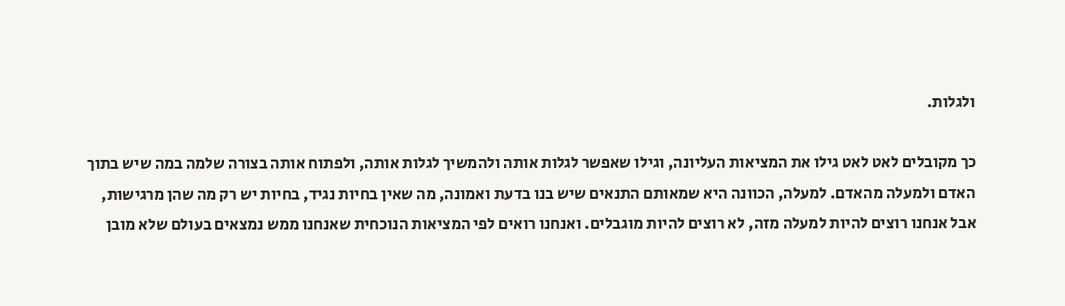ולגלות.

כך מקובלים לאט לאט גילו את המציאות העליונה, וגילו שאפשר לגלות אותה ולהמשיך לגלות אותה, ולפתוח אותה בצורה שלמה במה שיש בתוך האדם ולמעלה מהאדם. למעלה, הכוונה היא שמאותם התנאים שיש בנו בדעת ואמונה, מה שאין בחיות נגיד, בחיות יש רק מה שהן מרגישות, אבל אנחנו רוצים להיות למעלה מזה, לא רוצים להיות מוגבלים. ואנחנו רואים לפי המציאות הנוכחית שאנחנו ממש נמצאים בעולם שלא מובן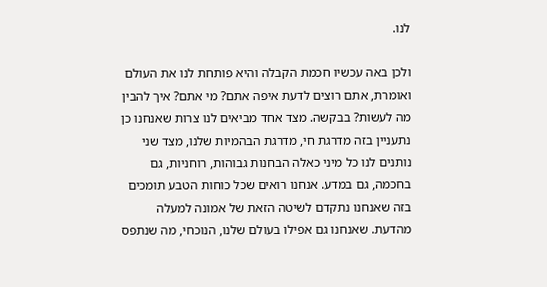לנו.

ולכן באה עכשיו חכמת הקבלה והיא פותחת לנו את העולם ואומרת, אתם רוצים לדעת איפה אתם? מי אתם? איך להבין מה לעשות? בבקשה. מצד אחד מביאים לנו צרות שאנחנו כן נתעניין בזה מדרגת חי, מדרגת הבהמיות שלנו, מצד שני נותנים לנו כל מיני כאלה הבחנות גבוהות, רוחניות, גם בחכמה, גם במדע. אנחנו רואים שכל כוחות הטבע תומכים בזה שאנחנו נתקדם לשיטה הזאת של אמונה למעלה מהדעת. שאנחנו גם אפילו בעולם שלנו, הנוכחי, מה שנתפס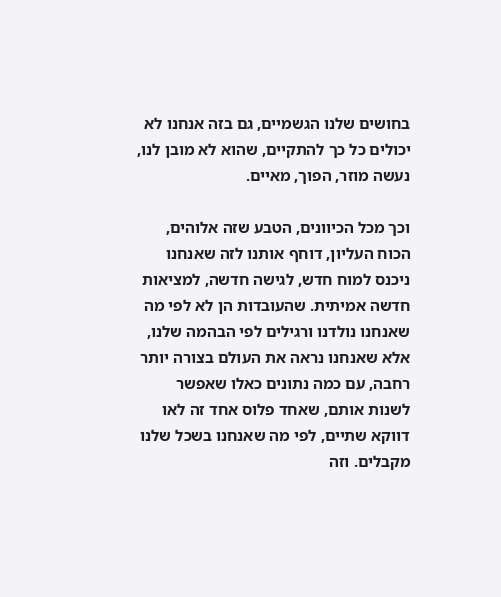בחושים שלנו הגשמיים, גם בזה אנחנו לא יכולים כל כך להתקיים, שהוא לא מובן לנו, נעשה מוזר, הפוך, מאיים.

וכך מכל הכיוונים, הטבע שזה אלוהים, הכוח העליון, דוחף אותנו לזה שאנחנו ניכנס למוח חדש, לגישה חדשה, למציאות חדשה אמיתית. שהעובדות הן לא לפי מה שאנחנו נולדנו ורגילים לפי הבהמה שלנו, אלא שאנחנו נראה את העולם בצורה יותר רחבה, עם כמה נתונים כאלו שאפשר לשנות אותם, שאחד פלוס אחד זה לאו דווקא שתיים, לפי מה שאנחנו בשכל שלנו מקבלים. וזה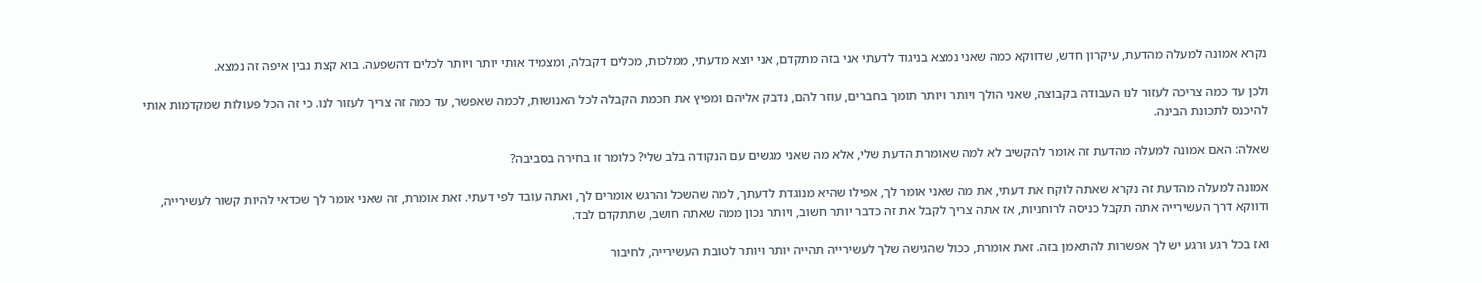נקרא אמונה למעלה מהדעת, עיקרון חדש, שדווקא כמה שאני נמצא בניגוד לדעתי אני בזה מתקדם, אני יוצא מדעתי, ממלכות, מכלים דקבלה, ומצמיד אותי יותר ויותר לכלים דהשפעה. בוא קצת נבין איפה זה נמצא.

ולכן עד כמה צריכה לעזור לנו העבודה בקבוצה, שאני הולך ויותר ויותר תומך בחברים, עוזר להם, נדבק אליהם ומפיץ את חכמת הקבלה לכל האנושות, לכמה שאפשר, עד כמה זה צריך לעזור לנו. כי זה הכל פעולות שמקדמות אותי להיכנס לתכונת הבינה.

שאלה: האם אמונה למעלה מהדעת זה אומר להקשיב לא למה שאומרת הדעת שלי, אלא מה שאני מגשים עם הנקודה בלב שלי? כלומר זו בחירה בסביבה?

אמונה למעלה מהדעת זה נקרא שאתה לוקח את דעתי, את מה שאני אומר לך, אפילו שהיא מנוגדת לדעתך, למה שהשכל והרגש אומרים לך, ואתה עובד לפי דעתי. זאת אומרת, זה שאני אומר לך שכדאי להיות קשור לעשירייה, ודווקא דרך העשירייה אתה תקבל כניסה לרוחניות, אז אתה צריך לקבל את זה כדבר יותר חשוב, ויותר נכון ממה שאתה חושב, שתתקדם לבד.

ואז בכל רגע ורגע יש לך אפשרות להתאמן בזה. זאת אומרת, ככול שהגישה שלך לעשירייה תהייה יותר ויותר לטובת העשירייה, לחיבור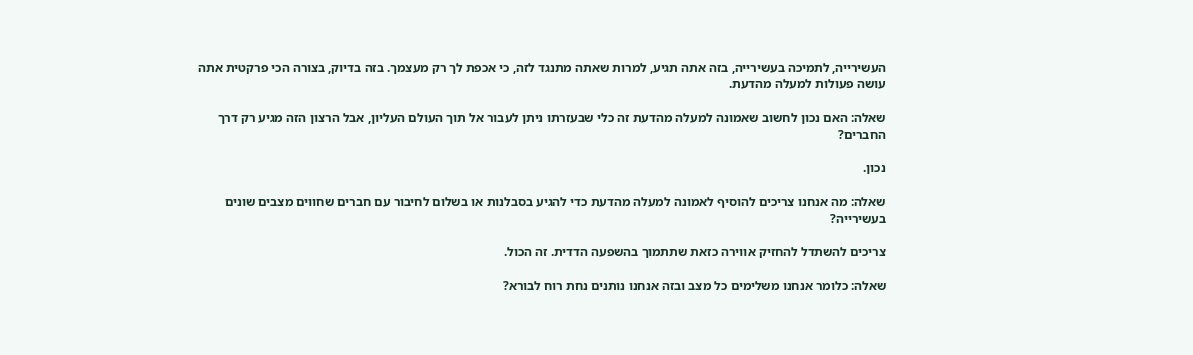העשירייה, לתמיכה בעשירייה, בזה אתה תגיע, למרות שאתה מתנגד לזה, כי אכפת לך רק מעצמך. בזה בדיוק, בצורה הכי פרקטית אתה עושה פעולות למעלה מהדעת.

שאלה: האם נכון לחשוב שאמונה למעלה מהדעת זה כלי שבעזרתו ניתן לעבור אל תוך העולם העליון, אבל הרצון הזה מגיע רק דרך החברים?

נכון.

שאלה: מה אנחנו צריכים להוסיף לאמונה למעלה מהדעת כדי להגיע בסבלנות או בשלום לחיבור עם חברים שחווים מצבים שונים בעשירייה?

צריכים להשתדל להחזיק אווירה כזאת שתתמוך בהשפעה הדדית. זה הכול.

שאלה: כלומר אנחנו משלימים כל מצב ובזה אנחנו נותנים נחת רוח לבורא?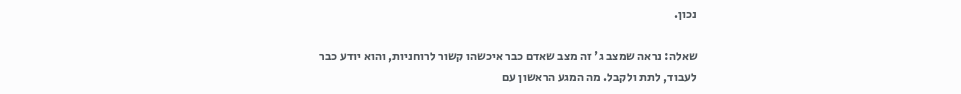נכון.

שאלה: נראה שמצב ג' זה מצב שאדם כבר איכשהו קשור לרוחניות, והוא יודע כבר לעבוד, לתת ולקבל. מה המגע הראשון עם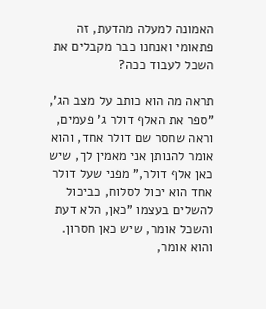האמונה למעלה מהדעת, זה פתאומי ואנחנו כבר מקבלים את השכל לעבוד ככה?

תראה מה הוא כותב על מצב הג', "ספר את האלף דולר ג' פעמים, וראה שחסר שם דולר אחד, והוא אומר להנותן אני מאמין לך, שיש כאן אלף דולר," מפני שעל דולר אחד הוא יכול לסלוח, כביכול להשלים בעצמו "כאן, הלא דעת והשכל אומר, שיש כאן חסרון. והוא אומר,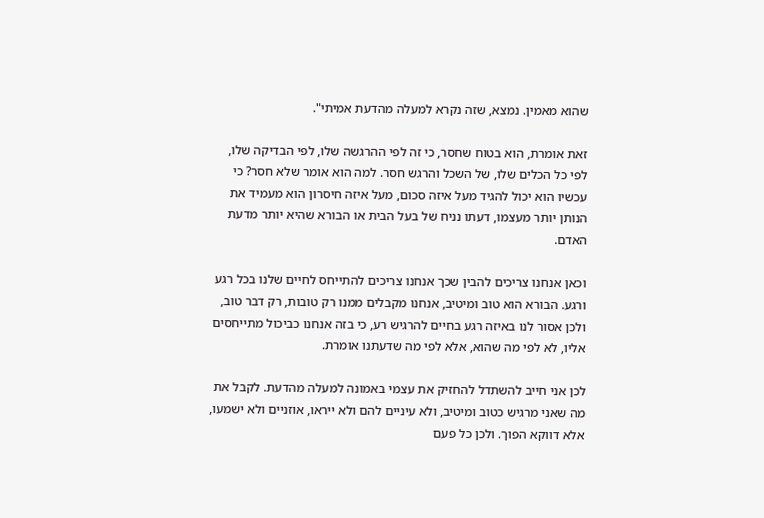שהוא מאמין. נמצא, שזה נקרא למעלה מהדעת אמיתי".

זאת אומרת, הוא בטוח שחסר, כי זה לפי ההרגשה שלו, לפי הבדיקה שלו, לפי כל הכלים שלו, של השכל והרגש חסר. למה הוא אומר שלא חסר? כי עכשיו הוא יכול להגיד מעל איזה סכום, מעל איזה חיסרון הוא מעמיד את הנותן יותר מעצמו, דעתו נניח של בעל הבית או הבורא שהיא יותר מדעת האדם.

וכאן אנחנו צריכים להבין שכך אנחנו צריכים להתייחס לחיים שלנו בכל רגע ורגע. הבורא הוא טוב ומיטיב, אנחנו מקבלים ממנו רק טובות, רק דבר טוב, ולכן אסור לנו באיזה רגע בחיים להרגיש רע, כי בזה אנחנו כביכול מתייחסים אליו, לא לפי מה שהוא, אלא לפי מה שדעתנו אומרת.

לכן אני חייב להשתדל להחזיק את עצמי באמונה למעלה מהדעת. לקבל את מה שאני מרגיש כטוב ומיטיב, ולא עיניים להם ולא ייראו, אוזניים ולא ישמעו, אלא דווקא הפוך. ולכן כל פעם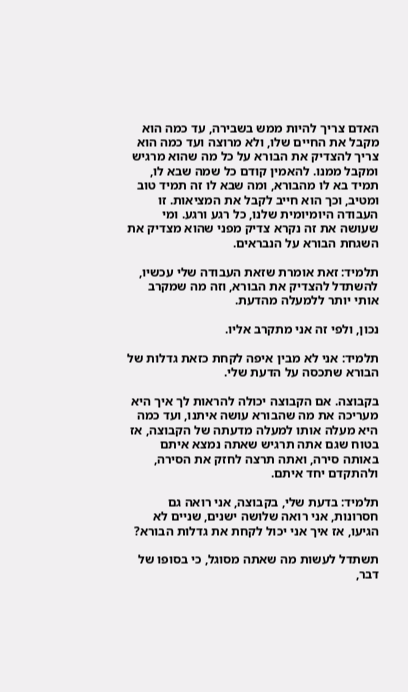האדם צריך להיות ממש בשבירה, עד כמה הוא מקבל את החיים שלו, ולא מרוצה ועד כמה הוא צריך להצדיק את הבורא על כל מה שהוא מרגיש ומקבל ממנו. להאמין קודם כל שמה שבא לו, תמיד בא לו מהבורא, ומה שבא לו זה תמיד טוב ומטיב, וכך הוא חייב לקבל את המציאות. זו העבודה היומיומית שלנו, כל רגע ורגע. ומי שעושה את זה נקרא צדיק מפני שהוא מצדיק את השגחת הבורא על הנבראים.

תלמיד: זאת אומרת שזאת העבודה שלי עכשיו, להשתדל להצדיק את הבורא, וזה מה שמקרב אותי יותר ללמעלה מהדעת.

נכון, ולפי זה אני מתקרב אליו.

תלמיד: אני לא מבין איפה לקחת כזאת גדלות של הבורא שתכסה על הדעת שלי.

בקבוצה. אם הקבוצה יכולה להראות לך איך היא מעריכה את מה שהבורא עושה איתנו, ועד כמה היא מעלה אותו למעלה מדעתה של הקבוצה, אז בטוח שגם אתה תרגיש שאתה נמצא איתם באותה סירה, ואתה תרצה לחזק את הסירה, ולהתקדם יחד איתם.

תלמיד: בדעת שלי, בקבוצה, אני רואה גם חסרונות, אני רואה שלושה ישנים, שניים לא הגיעו, אז איך אני יכול לקחת את גדלות הבורא?

תשתדל לעשות מה שאתה מסוגל, כי בסופו של דבר,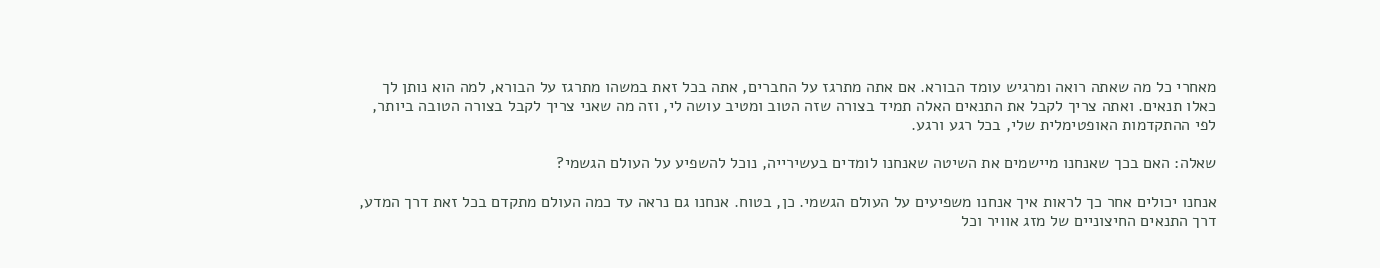מאחרי כל מה שאתה רואה ומרגיש עומד הבורא. אם אתה מתרגז על החברים, אתה בכל זאת במשהו מתרגז על הבורא, למה הוא נותן לך כאלו תנאים. ואתה צריך לקבל את התנאים האלה תמיד בצורה שזה הטוב ומטיב עושה לי, וזה מה שאני צריך לקבל בצורה הטובה ביותר, לפי ההתקדמות האופטימלית שלי, בכל רגע ורגע.

שאלה: האם בכך שאנחנו מיישמים את השיטה שאנחנו לומדים בעשירייה, נוכל להשפיע על העולם הגשמי?

אנחנו יכולים אחר כך לראות איך אנחנו משפיעים על העולם הגשמי. כן, בטוח. אנחנו גם נראה עד כמה העולם מתקדם בכל זאת דרך המדע, דרך התנאים החיצוניים של מזג אוויר וכל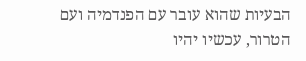הבעיות שהוא עובר עם הפנדמיה ועם הטרור, עכשיו יהיו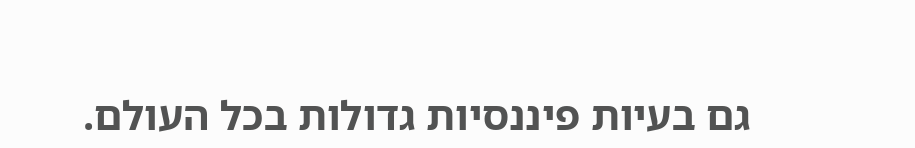גם בעיות פיננסיות גדולות בכל העולם.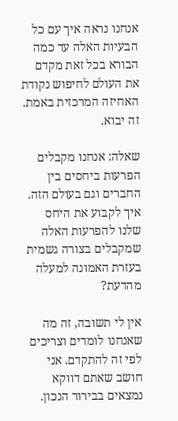אנחנו נראה איך עם כל הבעיות האלה עד כמה הבורא בכל זאת מקדם את העולם לחיפוש נקודת האחיזה המרכזית באמת. זה יבוא.

שאלה: אנחנו מקבלים הפרעות ביחסים בין החברים וגם בעולם הזה. איך לקבוע את היחס שלנו להפרעות האלה שמקבלים בצורה גשמית בעזרת האמונה למעלה מהדעת?

אין לי תשובה, זה מה שאנחנו לומדים וצריכים לפי זה להתקדם. אני חושב שאתם דווקא נמצאים בבירור הנכון.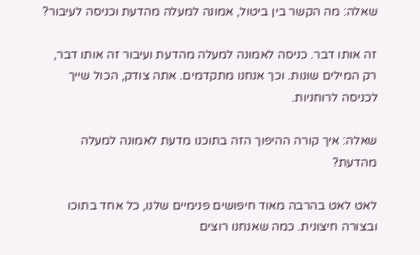שאלה: מה הקשר בין ביטול, אמונה למעלה מהדעת וכניסה לעיבור?

זה אותו דבר. כניסה לאמונה למעלה מהדעת ועיבור זה אותו דבר, רק המילים שונות. וכך אנחנו מתקדמים. אתה צודק, הכול שייך לכניסה לרוחניות.

שאלה: איך קורה ההיפוך הזה בתוכנו מדעת לאמונה למעלה מהדעת?

לאט לאט בהרבה מאוד חיפושים פנימיים שלנו, כל אחד בתוכו ובצורה חיצונית. כמה שאנחנו רוצים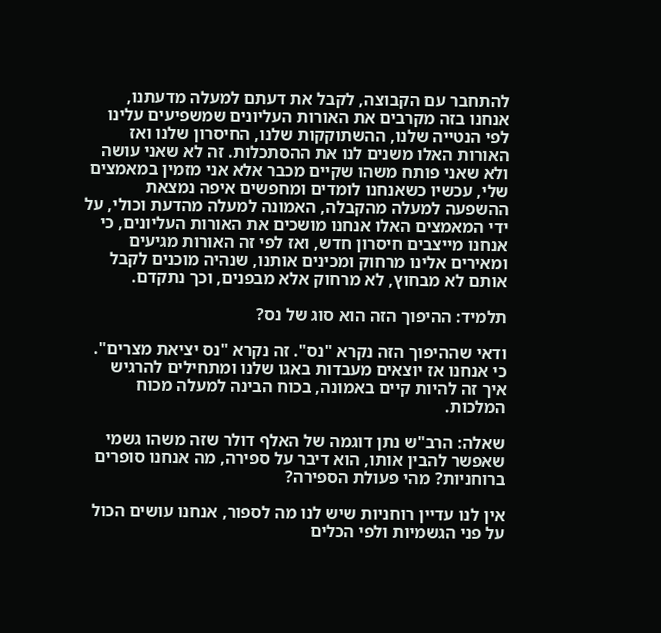להתחבר עם הקבוצה, לקבל את דעתם למעלה מדעתנו, אנחנו בזה מקרבים את האורות העליונים שמשפיעים עלינו לפי הנטייה שלנו, ההשתוקקות שלנו, החיסרון שלנו ואז האורות האלו משנים לנו את ההסתכלות. זה לא שאני עושה ולא שאני פותח משהו שקיים מכבר אלא אני מזמין במאמצים שלי, עכשיו כשאנחנו לומדים ומחפשים איפה נמצאת ההשפעה למעלה מהקבלה, האמונה למעלה מהדעת וכולי, על ידי המאמצים האלו אנחנו מושכים את האורות העליונים, כי אנחנו מייצבים חיסרון חדש, ואז לפי זה האורות מגיעים ומאירים אלינו מרחוק ומכינים אותנו, שנהיה מוכנים לקבל אותם לא מבחוץ, לא מרחוק אלא מבפנים, וכך נתקדם.

תלמיד: ההיפוך הזה הוא סוג של נס?

ודאי שההיפוך הזה נקרא "נס". זה נקרא "נס יציאת מצרים". כי אנחנו אז יוצאים מעבדות באגו שלנו ומתחילים להרגיש איך זה להיות קיים באמונה, בכוח הבינה למעלה מכוח המלכות.

שאלה: הרב"ש נתן דוגמה של האלף דולר שזה משהו גשמי שאפשר להבין אותו, הוא דיבר על ספירה, מה אנחנו סופרים ברוחניות? מהי פעולת הספירה?

אין לנו עדיין רוחניות שיש לנו מה לספור, אנחנו עושים הכול על פני הגשמיות ולפי הכלים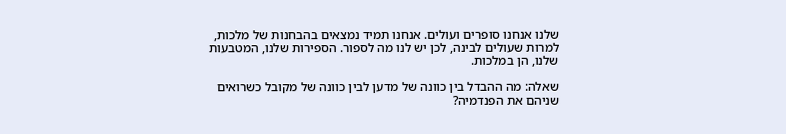שלנו אנחנו סופרים ועולים. אנחנו תמיד נמצאים בהבחנות של מלכות, למרות שעולים לבינה, לכן יש לנו מה לספור. הספירות שלנו, המטבעות שלנו, הן במלכות.

שאלה: מה ההבדל בין כוונה של מדען לבין כוונה של מקובל כשרואים שניהם את הפנדמיה?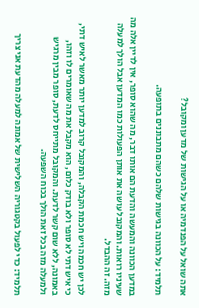אתה שואל על הפנדמיה או על הגישות של מדען ומקובל?

תלמיד: על הכוונה בגישות שלהם כשהם מתבוננים בתופעה.

במדען הכוונה והמעשה והדעת הם אותו דבר, מה שהוא סופר, אין לדיין אלה מה שעיניו רואות. והמקובל עושה את אותן הפעולות כמו המדען אבל הולך למעלה מזה. זה ההבדל.

לכן יש חכמה ויש חכמת הקבלה, והמקובל קרוב למדען יותר מאשר לאיש דתי, כי איש דתי לא סופר ולא בודק כלום, הוא מקבל את מה שאומרים לו וזהו, באמונה, ללא שום קשר לדעת. והמקובל מתייחס לדעת, סופר מבין מרגיש ולמעלה מזה בכל זאת הולך בכוח השפעה.

תלמיד: כדי לפעול בקטגוריה השלישית של אמונה למעלה מהדעת אני צריך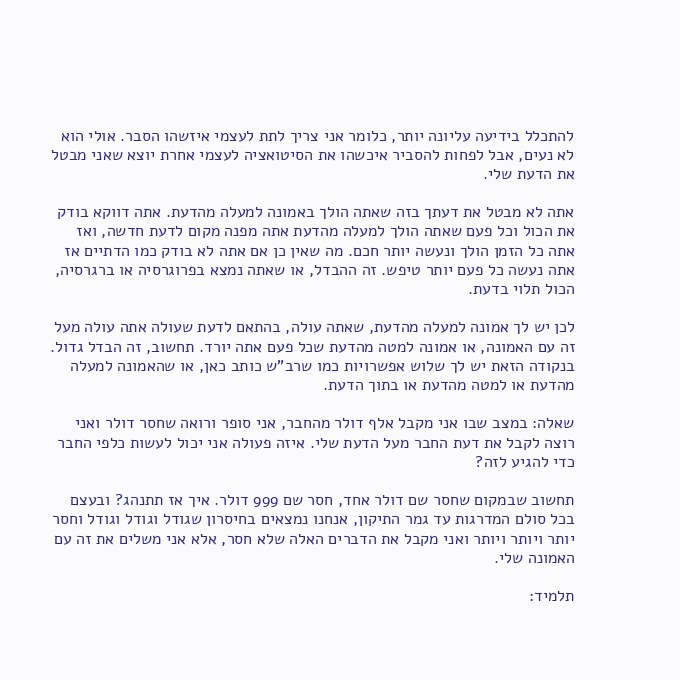להתכלל בידיעה עליונה יותר, כלומר אני צריך לתת לעצמי איזשהו הסבר. אולי הוא לא נעים, אבל לפחות להסביר איכשהו את הסיטואציה לעצמי אחרת יוצא שאני מבטל את הדעת שלי.

אתה לא מבטל את דעתך בזה שאתה הולך באמונה למעלה מהדעת. אתה דווקא בודק את הכול וכל פעם שאתה הולך למעלה מהדעת אתה מפנה מקום לדעת חדשה, ואז אתה כל הזמן הולך ונעשה יותר חכם. מה שאין כן אם אתה לא בודק כמו הדתיים אז אתה נעשה כל פעם יותר טיפש. זה ההבדל, או שאתה נמצא בפרוגרסיה או ברגרסיה, הכול תלוי בדעת.

לכן יש לך אמונה למעלה מהדעת, שאתה עולה, בהתאם לדעת שעולה אתה עולה מעל זה עם האמונה, או אמונה למטה מהדעת שכל פעם אתה יורד. תחשוב, זה הבדל גדול. בנקודה הזאת יש לך שלוש אפשרויות כמו שרב"ש כותב כאן, או שהאמונה למעלה מהדעת או למטה מהדעת או בתוך הדעת.

שאלה: במצב שבו אני מקבל אלף דולר מהחבר, אני סופר ורואה שחסר דולר ואני רוצה לקבל את דעת החבר מעל הדעת שלי. איזה פעולה אני יכול לעשות כלפי החבר כדי להגיע לזה?

תחשוב שבמקום שחסר שם דולר אחד, חסר שם 999 דולר. איך אז תתנהג? ובעצם בכל סולם המדרגות עד גמר התיקון, אנחנו נמצאים בחיסרון שגודל וגודל וגודל וחסר יותר ויותר ויותר ואני מקבל את הדברים האלה שלא חסר, אלא אני משלים את זה עם האמונה שלי.

תלמיד: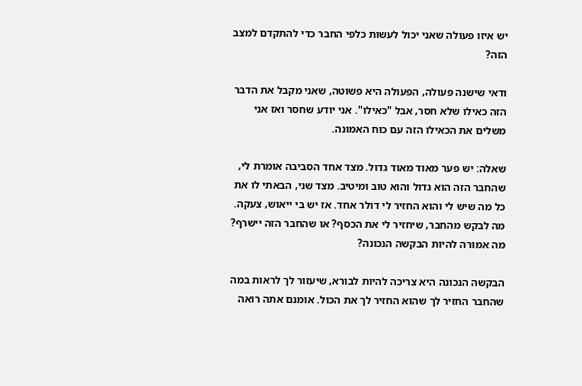יש איזו פעולה שאני יכול לעשות כלפי החבר כדי להתקדם למצב הזה?

ודאי שישנה פעולה, הפעולה היא פשוטה, שאני מקבל את הדבר הזה כאילו שלא חסר, אבל "כאילו". אני יודע שחסר ואז אני משלים את הכאילו הזה עם כוח האמונה.

שאלה: יש פער מאוד מאוד גדול. מצד אחד הסביבה אומרת לי, שהחבר הזה הוא גדול והוא טוב ומיטיב. מצד שני, הבאתי לו את כל מה שיש לי והוא החזיר לי דולר אחד. אז יש בי ייאוש, צעקה. מה לבקש מהחבר, שיחזיר לי את הכסף? או שהחבר הזה יישרף? מה אמורה להיות הבקשה הנכונה?

הבקשה הנכונה היא צריכה להיות לבורא, שיעזור לך לראות במה שהחבר החזיר לך שהוא החזיר לך את הכול. אומנם אתה רואה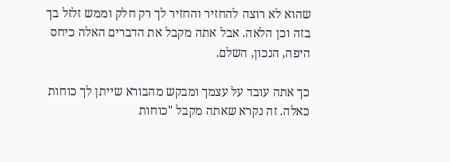שהוא לא רוצה להחזיר והחזיר לך רק חלק וממש זלזל בך בזה וכן הלאה. אבל אתה מקבל את הדברים האלה כיחס היפה, הנכון, השלם.

כך אתה עובד על עצמך ומבקש מהבורא שייתן לך כוחות כאלה. זה נקרא שאתה מקבל "כוחות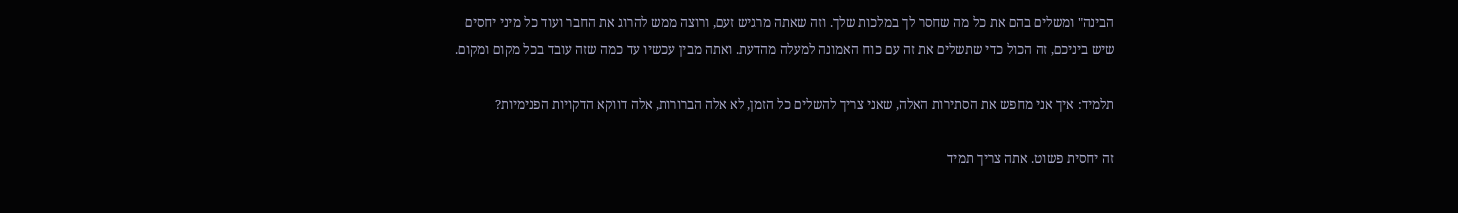הבינה" ומשלים בהם את כל מה שחסר לך במלכות שלך. וזה שאתה מרגיש זעם, ורוצה ממש להרוג את החבר ועוד כל מיני יחסים שיש ביניכם, זה הכול כדי שתשלים את זה עם כוח האמונה למעלה מהדעת. ואתה מבין עכשיו עד כמה שזה עובד בכל מקום ומקום.

תלמיד: איך אני מחפש את הסתירות האלה, שאני צריך להשלים כל הזמן, לא אלה הברורות, אלה דווקא הדקויות הפנימיות?

זה יחסית פשוט. אתה צריך תמיד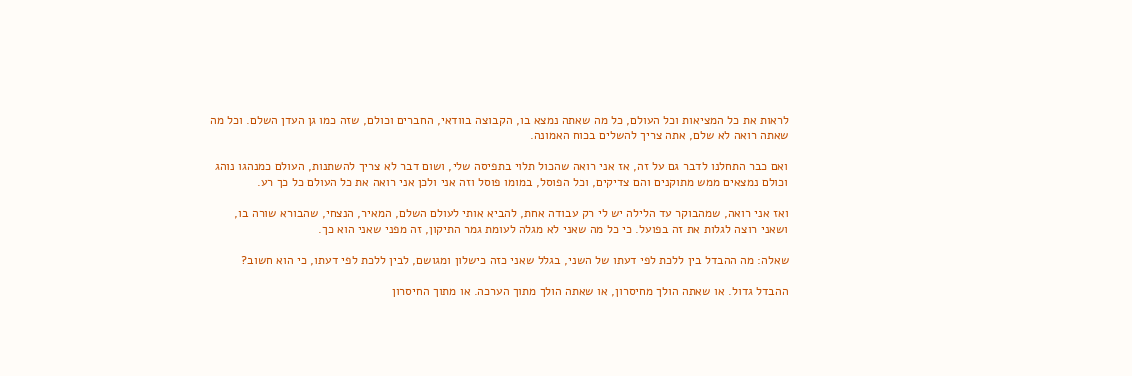לראות את כל המציאות וכל העולם, כל מה שאתה נמצא בו, הקבוצה בוודאי, החברים וכולם, שזה כמו גן העדן השלם. וכל מה שאתה רואה לא שלם, אתה צריך להשלים בכוח האמונה.

ואם כבר התחלנו לדבר גם על זה, אז אני רואה שהכול תלוי בתפיסה שלי, ושום דבר לא צריך להשתנות, העולם כמנהגו נוהג וכולם נמצאים ממש מתוקנים והם צדיקים, וכל הפוסל, במומו פוסל וזה אני ולכן אני רואה את כל העולם כל כך רע.

ואז אני רואה, שמהבוקר עד הלילה יש לי רק עבודה אחת, להביא אותי לעולם השלם, המאיר, הנצחי, שהבורא שורה בו, ושאני רוצה לגלות את זה בפועל. כי כל מה שאני לא מגלה לעומת גמר התיקון, זה מפני שאני הוא כך.

שאלה: מה ההבדל בין ללכת לפי דעתו של השני, בגלל שאני כזה כישלון ומגושם, לבין ללכת לפי דעתו, כי הוא חשוב?

ההבדל גדול. או שאתה הולך מחיסרון, או שאתה הולך מתוך הערכה. או מתוך החיסרון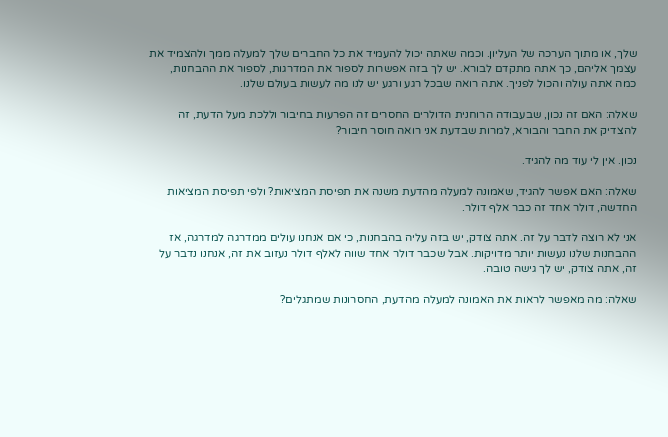שלך, או מתוך הערכה של העליון. וכמה שאתה יכול להעמיד את כל החברים שלך למעלה ממך ולהצמיד את עצמך אליהם, כך אתה מתקדם לבורא. יש לך בזה אפשרות לספור את המדרגות, לספור את ההבחנות, כמה אתה עולה והכול לפניך. אתה רואה שבכל רגע ורגע יש לנו מה לעשות בעולם שלנו.

שאלה: האם זה נכון, שבעבודה הרוחנית הדולרים החסרים זה הפרעות בחיבור וללכת מעל הדעת, זה להצדיק את החבר והבורא, למרות שבדעת אני רואה חוסר חיבור?

נכון. אין לי עוד מה להגיד.

שאלה: האם אפשר להגיד, שאמונה למעלה מהדעת משנה את תפיסת המציאות? ולפי תפיסת המציאות החדשה, דולר אחד זה כבר אלף דולר.

אני לא רוצה לדבר על זה. אתה צודק, יש בזה עליה בהבחנות, כי אם אנחנו עולים ממדרגה למדרגה, אז ההבחנות שלנו נעשות יותר מדויקות. אבל שכבר דולר אחד שווה לאלף דולר נעזוב את זה, אנחנו נדבר על זה, אתה צודק, יש לך גישה טובה.

שאלה: מה מאפשר לראות את האמונה למעלה מהדעת, החסרונות שמתגלים?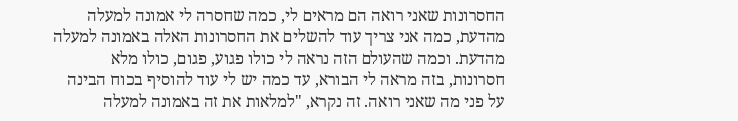החסרונות שאני רואה הם מראים לי, כמה שחסרה לי אמונה למעלה מהדעת, כמה אני צריך עוד להשלים את החסרונות האלה באמונה למעלה מהדעת. וכמה שהעולם הזה נראה לי כולו פגוע, פגום, כולו מלא חסרונות, בזה מראה לי הבורא, עד כמה יש לי עוד להוסיף בכוח הבינה על פני מה שאני רואה. זה נקרא, "למלאות את זה באמונה למעלה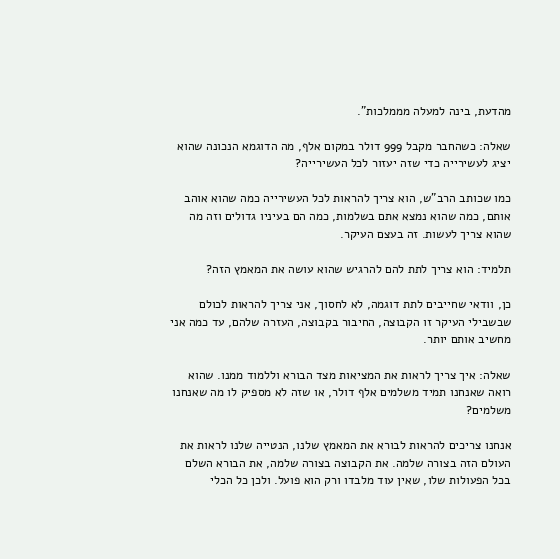מהדעת, בינה למעלה מממלכות".

שאלה: כשהחבר מקבל 999 דולר במקום אלף, מה הדוגמא הנכונה שהוא יציג לעשירייה כדי שזה יעזור לכל העשירייה?

כמו שכותב הרב"ש, הוא צריך להראות לכל העשירייה כמה שהוא אוהב אותם, כמה שהוא נמצא אתם בשלמות, כמה הם בעיניו גדולים וזה מה שהוא צריך לעשות. זה בעצם העיקר.

תלמיד: הוא צריך לתת להם להרגיש שהוא עושה את המאמץ הזה?

כן, וודאי שחייבים לתת דוגמה, לא לחסוך, אני צריך להראות לכולם שבשבילי העיקר זו הקבוצה, החיבור בקבוצה, העזרה שלהם, עד כמה אני מחשיב אותם יותר.

שאלה: איך צריך לראות את המציאות מצד הבורא וללמוד ממנו. שהוא רואה שאנחנו תמיד משלמים אלף דולר, או שזה לא מספיק לו מה שאנחנו משלמים?

אנחנו צריכים להראות לבורא את המאמץ שלנו, הנטייה שלנו לראות את העולם הזה בצורה שלמה. את הקבוצה בצורה שלמה, את הבורא השלם בכל הפעולות שלו, שאין עוד מלבדו ורק הוא פועל. ולכן כל הכלי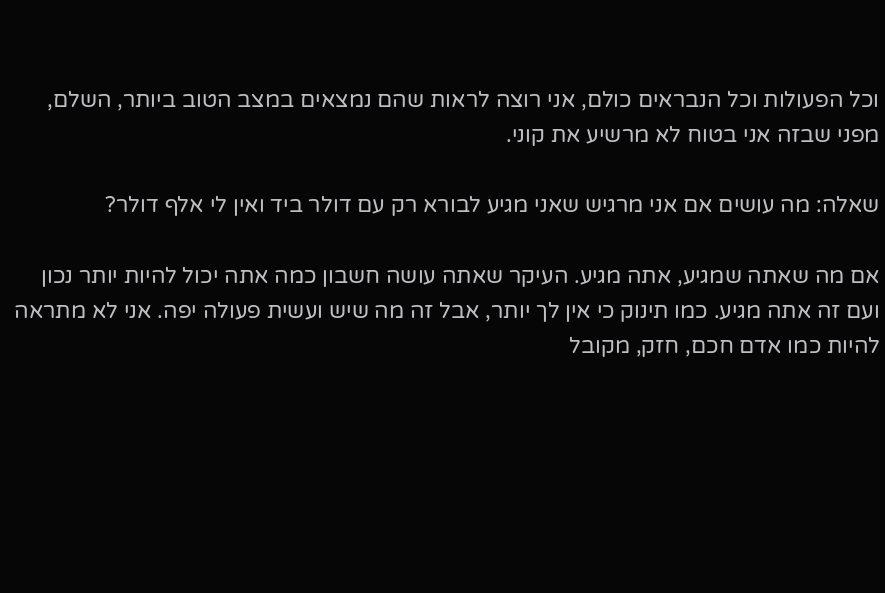וכל הפעולות וכל הנבראים כולם, אני רוצה לראות שהם נמצאים במצב הטוב ביותר, השלם, מפני שבזה אני בטוח לא מרשיע את קוני.

שאלה: מה עושים אם אני מרגיש שאני מגיע לבורא רק עם דולר ביד ואין לי אלף דולר?

אם מה שאתה שמגיע, אתה מגיע. העיקר שאתה עושה חשבון כמה אתה יכול להיות יותר נכון ועם זה אתה מגיע. כמו תינוק כי אין לך יותר, אבל זה מה שיש ועשית פעולה יפה. אני לא מתראה להיות כמו אדם חכם, חזק, מקובל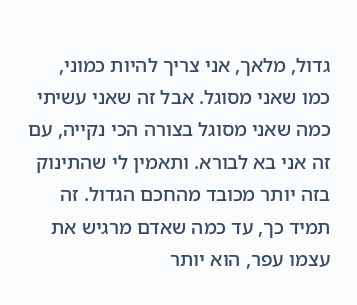גדול, מלאך, אני צריך להיות כמוני, כמו שאני מסוגל. אבל זה שאני עשיתי כמה שאני מסוגל בצורה הכי נקייה, עם זה אני בא לבורא. ותאמין לי שהתינוק בזה יותר מכובד מהחכם הגדול. זה תמיד כך, עד כמה שאדם מרגיש את עצמו עפר, הוא יותר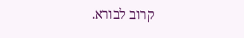קרוב לבורא.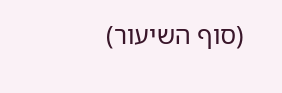(סוף השיעור)